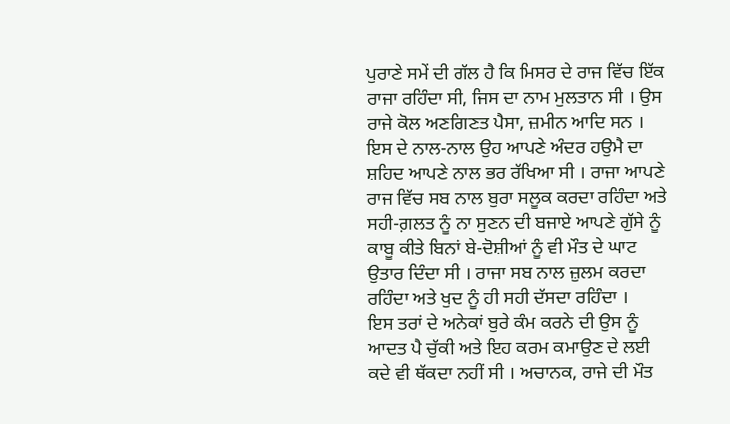ਪੁਰਾਣੇ ਸਮੇਂ ਦੀ ਗੱਲ ਹੈ ਕਿ ਮਿਸਰ ਦੇ ਰਾਜ ਵਿੱਚ ਇੱਕ ਰਾਜਾ ਰਹਿੰਦਾ ਸੀ, ਜਿਸ ਦਾ ਨਾਮ ਮੁਲਤਾਨ ਸੀ । ਉਸ ਰਾਜੇ ਕੋਲ ਅਣਗਿਣਤ ਪੈਸਾ, ਜ਼ਮੀਨ ਆਦਿ ਸਨ । ਇਸ ਦੇ ਨਾਲ-ਨਾਲ ਉਹ ਆਪਣੇ ਅੰਦਰ ਹਉਮੈ ਦਾ ਸ਼ਹਿਦ ਆਪਣੇ ਨਾਲ ਭਰ ਰੱਖਿਆ ਸੀ । ਰਾਜਾ ਆਪਣੇ ਰਾਜ ਵਿੱਚ ਸਬ ਨਾਲ ਬੁਰਾ ਸਲੂਕ ਕਰਦਾ ਰਹਿੰਦਾ ਅਤੇ ਸਹੀ-ਗ਼ਲਤ ਨੂੰ ਨਾ ਸੁਣਨ ਦੀ ਬਜਾਏ ਆਪਣੇ ਗੁੱਸੇ ਨੂੰ ਕਾਬੂ ਕੀਤੇ ਬਿਨਾਂ ਬੇ-ਦੋਸ਼ੀਆਂ ਨੂੰ ਵੀ ਮੌਤ ਦੇ ਘਾਟ ਉਤਾਰ ਦਿੰਦਾ ਸੀ । ਰਾਜਾ ਸਬ ਨਾਲ ਜ਼ੁਲਮ ਕਰਦਾ ਰਹਿੰਦਾ ਅਤੇ ਖੁਦ ਨੂੰ ਹੀ ਸਹੀ ਦੱਸਦਾ ਰਹਿੰਦਾ ।
ਇਸ ਤਰਾਂ ਦੇ ਅਨੇਕਾਂ ਬੁਰੇ ਕੰਮ ਕਰਨੇ ਦੀ ਉਸ ਨੂੰ ਆਦਤ ਪੈ ਚੁੱਕੀ ਅਤੇ ਇਹ ਕਰਮ ਕਮਾਉਣ ਦੇ ਲਈ ਕਦੇ ਵੀ ਥੱਕਦਾ ਨਹੀਂ ਸੀ । ਅਚਾਨਕ, ਰਾਜੇ ਦੀ ਮੌਤ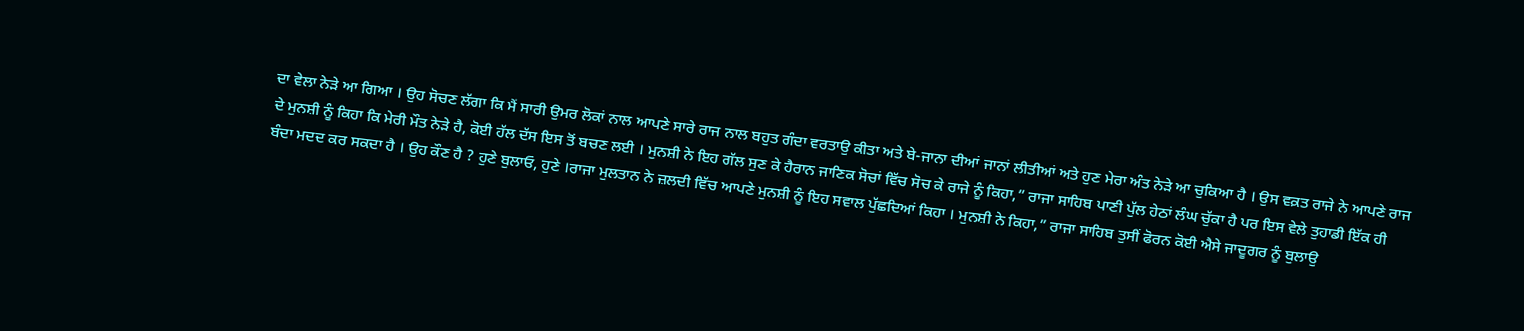ਦਾ ਵੇਲਾ ਨੇੜੇ ਆ ਗਿਆ । ਉਹ ਸੋਚਣ ਲੱਗਾ ਕਿ ਮੈਂ ਸਾਰੀ ਉਮਰ ਲੋਕਾਂ ਨਾਲ ਆਪਣੇ ਸਾਰੇ ਰਾਜ ਨਾਲ ਬਹੁਤ ਗੰਦਾ ਵਰਤਾਉ ਕੀਤਾ ਅਤੇ ਬੇ-ਜਾਨਾ ਦੀਆਂ ਜਾਨਾਂ ਲੀਤੀਆਂ ਅਤੇ ਹੁਣ ਮੇਰਾ ਅੰਤ ਨੇੜੇ ਆ ਚੁਕਿਆ ਹੈ । ਉਸ ਵਕ਼ਤ ਰਾਜੇ ਨੇ ਆਪਣੇ ਰਾਜ ਦੇ ਮੁਨਸ਼ੀ ਨੂੰ ਕਿਹਾ ਕਿ ਮੇਰੀ ਮੌਤ ਨੇੜੇ ਹੈ, ਕੋਈ ਹੱਲ ਦੱਸ ਇਸ ਤੋਂ ਬਚਣ ਲਈ । ਮੁਨਸ਼ੀ ਨੇ ਇਹ ਗੱਲ ਸੁਣ ਕੇ ਹੈਰਾਨ ਜਾਣਿਕ ਸੋਚਾਂ ਵਿੱਚ ਸੋਚ ਕੇ ਰਾਜੇ ਨੂੰ ਕਿਹਾ,” ਰਾਜਾ ਸਾਹਿਬ ਪਾਣੀ ਪੁੱਲ ਹੇਠਾਂ ਲੰਘ ਚੁੱਕਾ ਹੈ ਪਰ ਇਸ ਵੇਲੇ ਤੁਹਾਡੀ ਇੱਕ ਹੀ ਬੰਦਾ ਮਦਦ ਕਰ ਸਕਦਾ ਹੈ । ਉਹ ਕੌਣ ਹੈ ? ਹੁਣੇ ਬੁਲਾਓ, ਹੁਣੇ ।ਰਾਜਾ ਮੁਲਤਾਨ ਨੇ ਜ਼ਲਦੀ ਵਿੱਚ ਆਪਣੇ ਮੁਨਸ਼ੀ ਨੂੰ ਇਹ ਸਵਾਲ ਪੁੱਛਦਿਆਂ ਕਿਹਾ । ਮੁਨਸ਼ੀ ਨੇ ਕਿਹਾ,” ਰਾਜਾ ਸਾਹਿਬ ਤੁਸੀਂ ਫੋਰਨ ਕੋਈ ਐਸੇ ਜਾਦੂਗਰ ਨੂੰ ਬੁਲਾਉ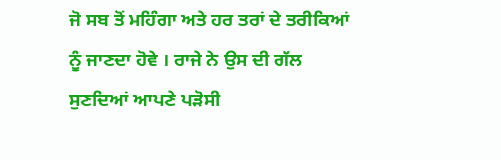ਜੋ ਸਬ ਤੋਂ ਮਹਿੰਗਾ ਅਤੇ ਹਰ ਤਰਾਂ ਦੇ ਤਰੀਕਿਆਂ ਨੂੰ ਜਾਣਦਾ ਹੋਵੇ । ਰਾਜੇ ਨੇ ਉਸ ਦੀ ਗੱਲ ਸੁਣਦਿਆਂ ਆਪਣੇ ਪੜੋਸੀ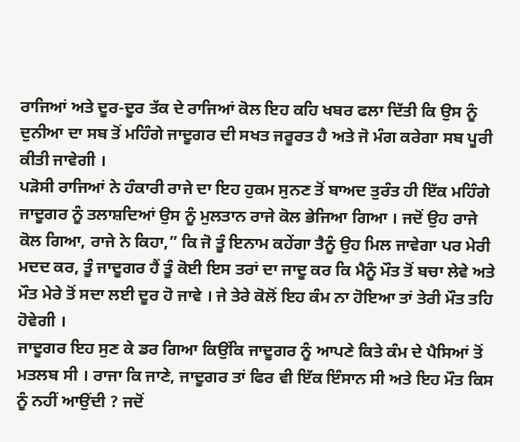ਰਾਜਿਆਂ ਅਤੇ ਦੂਰ-ਦੂਰ ਤੱਕ ਦੇ ਰਾਜਿਆਂ ਕੋਲ ਇਹ ਕਹਿ ਖਬਰ ਫਲਾ ਦਿੱਤੀ ਕਿ ਉਸ ਨੂੰ ਦੁਨੀਆ ਦਾ ਸਬ ਤੋਂ ਮਹਿੰਗੇ ਜਾਦੂਗਰ ਦੀ ਸਖਤ ਜਰੂਰਤ ਹੈ ਅਤੇ ਜੋ ਮੰਗ ਕਰੇਗਾ ਸਬ ਪੂਰੀ ਕੀਤੀ ਜਾਵੇਗੀ ।
ਪੜੋਸੀ ਰਾਜਿਆਂ ਨੇ ਹੰਕਾਰੀ ਰਾਜੇ ਦਾ ਇਹ ਹੁਕਮ ਸੁਨਣ ਤੋਂ ਬਾਅਦ ਤੁਰੰਤ ਹੀ ਇੱਕ ਮਹਿੰਗੇ ਜਾਦੂਗਰ ਨੂੰ ਤਲਾਸ਼ਦਿਆਂ ਉਸ ਨੂੰ ਮੁਲਤਾਨ ਰਾਜੇ ਕੋਲ ਭੇਜਿਆ ਗਿਆ । ਜਦੋਂ ਉਹ ਰਾਜੇ ਕੋਲ ਗਿਆ, ਰਾਜੇ ਨੇ ਕਿਹਾ,” ਕਿ ਜੋ ਤੂੰ ਇਨਾਮ ਕਹੇਂਗਾ ਤੈਨੂੰ ਉਹ ਮਿਲ ਜਾਵੇਗਾ ਪਰ ਮੇਰੀ ਮਦਦ ਕਰ, ਤੂੰ ਜਾਦੂਗਰ ਹੈਂ ਤੂੰ ਕੋਈ ਇਸ ਤਰਾਂ ਦਾ ਜਾਦੂ ਕਰ ਕਿ ਮੈਨੂੰ ਮੌਤ ਤੋਂ ਬਚਾ ਲੇਵੇ ਅਤੇ ਮੌਤ ਮੇਰੇ ਤੋਂ ਸਦਾ ਲਈ ਦੂਰ ਹੋ ਜਾਵੇ । ਜੇ ਤੇਰੇ ਕੋਲੋਂ ਇਹ ਕੰਮ ਨਾ ਹੋਇਆ ਤਾਂ ਤੇਰੀ ਮੌਤ ਤਹਿ ਹੋਵੇਗੀ ।
ਜਾਦੂਗਰ ਇਹ ਸੁਣ ਕੇ ਡਰ ਗਿਆ ਕਿਉਂਕਿ ਜਾਦੂਗਰ ਨੂੰ ਆਪਣੇ ਕਿਤੇ ਕੰਮ ਦੇ ਪੈਸਿਆਂ ਤੋਂ ਮਤਲਬ ਸੀ । ਰਾਜਾ ਕਿ ਜਾਣੇ, ਜਾਦੂਗਰ ਤਾਂ ਫਿਰ ਵੀ ਇੱਕ ਇੰਸਾਨ ਸੀ ਅਤੇ ਇਹ ਮੌਤ ਕਿਸ ਨੂੰ ਨਹੀਂ ਆਉਂਦੀ ? ਜਦੋਂ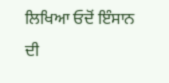ਲਿਖਿਆ ਓਦੋਂ ਇੰਸਾਨ ਦੀ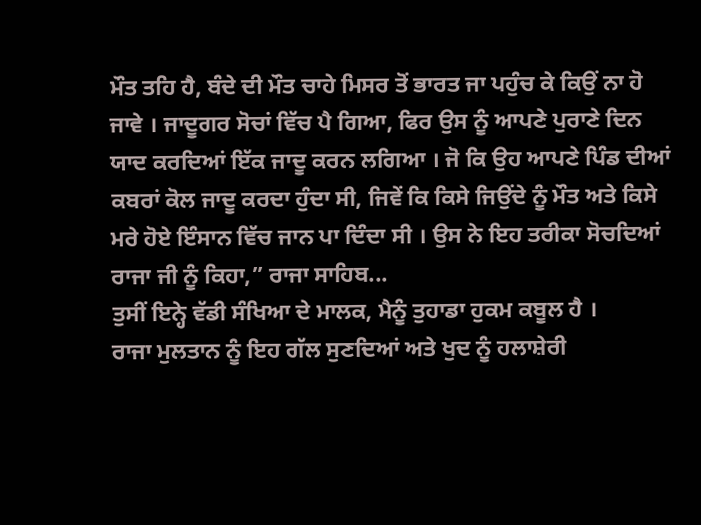ਮੌਤ ਤਹਿ ਹੈ, ਬੰਦੇ ਦੀ ਮੌਤ ਚਾਹੇ ਮਿਸਰ ਤੋਂ ਭਾਰਤ ਜਾ ਪਹੁੰਚ ਕੇ ਕਿਉਂ ਨਾ ਹੋ ਜਾਵੇ । ਜਾਦੂਗਰ ਸੋਚਾਂ ਵਿੱਚ ਪੈ ਗਿਆ, ਫਿਰ ਉਸ ਨੂੰ ਆਪਣੇ ਪੁਰਾਣੇ ਦਿਨ ਯਾਦ ਕਰਦਿਆਂ ਇੱਕ ਜਾਦੂ ਕਰਨ ਲਗਿਆ । ਜੋ ਕਿ ਉਹ ਆਪਣੇ ਪਿੰਡ ਦੀਆਂ ਕਬਰਾਂ ਕੋਲ ਜਾਦੂ ਕਰਦਾ ਹੁੰਦਾ ਸੀ, ਜਿਵੇਂ ਕਿ ਕਿਸੇ ਜਿਉਂਦੇ ਨੂੰ ਮੌਤ ਅਤੇ ਕਿਸੇ ਮਰੇ ਹੋਏ ਇੰਸਾਨ ਵਿੱਚ ਜਾਨ ਪਾ ਦਿੰਦਾ ਸੀ । ਉਸ ਨੇ ਇਹ ਤਰੀਕਾ ਸੋਚਦਿਆਂ ਰਾਜਾ ਜੀ ਨੂੰ ਕਿਹਾ,” ਰਾਜਾ ਸਾਹਿਬ...
ਤੁਸੀਂ ਇਨ੍ਹੇ ਵੱਡੀ ਸੰਖਿਆ ਦੇ ਮਾਲਕ, ਮੈਨੂੰ ਤੁਹਾਡਾ ਹੁਕਮ ਕਬੂਲ ਹੈ ।
ਰਾਜਾ ਮੁਲਤਾਨ ਨੂੰ ਇਹ ਗੱਲ ਸੁਣਦਿਆਂ ਅਤੇ ਖੁਦ ਨੂੰ ਹਲਾਸ਼ੇਰੀ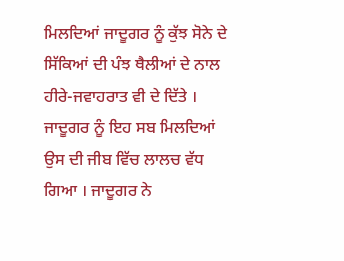ਮਿਲਦਿਆਂ ਜਾਦੂਗਰ ਨੂੰ ਕੁੱਝ ਸੋਨੇ ਦੇ ਸਿੱਕਿਆਂ ਦੀ ਪੰਝ ਥੈਲੀਆਂ ਦੇ ਨਾਲ ਹੀਰੇ-ਜਵਾਹਰਾਤ ਵੀ ਦੇ ਦਿੱਤੇ । ਜਾਦੂਗਰ ਨੂੰ ਇਹ ਸਬ ਮਿਲਦਿਆਂ ਉਸ ਦੀ ਜੀਬ ਵਿੱਚ ਲਾਲਚ ਵੱਧ ਗਿਆ । ਜਾਦੂਗਰ ਨੇ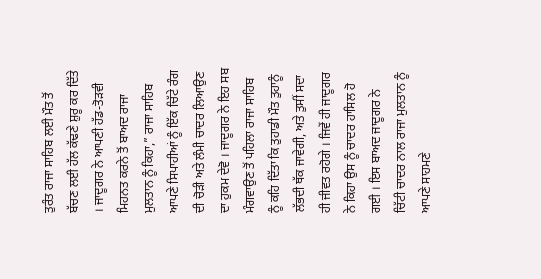ਤੁਰੰਤ ਰਾਜਾ ਸਾਹਿਬ ਲਈ ਮੌਤ ਤੋਂ ਬੱਚਣ ਲਈ ਹੱਲ ਕੱਢਣੇ ਸ਼ੁਰੂ ਕਰ ਦਿੱਤੇ । ਜਾਦੂਗਰ ਨੇ ਆਪਣੀ ਹੱਡ-ਤੋੜਵੀ ਮਿਹਨਤ ਕਰਨੇ ਤੋਂ ਬਾਅਦ ਰਾਜਾ ਮੁਲਤਾਨ ਨੂੰ ਕਿਹਾ,” ਰਾਜਾ ਸਾਹਿਬ ਆਪਣੇ ਸਿਪਾਹੀਆਂ ਨੂੰ ਇੱਕ ਚਿੱਟੇ ਰੰਗ ਦੀ ਚੋੜੀ ਅਤੇ ਲੰਮੀ ਚਾਦਰ ਲਿਆਉਣ ਦਾ ਹੁਕਮ ਦੇਵੋ । ਜਾਦੂਗਰ ਨੇ ਇਹ ਸਬ ਮੰਗਵਾਉਣ ਤੋਂ ਪਹਿਲਾ ਰਾਜਾ ਸਾਹਿਬ ਨੂੰ ਕਹਿ ਦਿੱਤਾ ਕਿ ਤੁਹਾਡੀ ਮੌਤ ਤੁਹਾਨੂੰ ਲੱਭਦੀ ਥੱਕ ਜਾਵੇਗੀ, ਅਤੇ ਤੁਸੀਂ ਸਦਾ ਹੀ ਜੀਵਤ ਰਹੋਗੇ । ਜਿਵੇਂ ਹੀ ਜਾਦੂਗਰ ਨੇ ਕਿਹਾ ਉਸ ਨੂੰ ਚਾਦਰ ਹਾਸਿਲ ਹੋ ਗਈ । ਇਸ ਬਾਅਦ ਜਾਦੂਗਰ ਨੇ ਚਿੱਟੀ ਚਾਦਰ ਨਾਲ ਰਾਜਾ ਮੁਲਤਾਨ ਨੂੰ ਆਪਣੇ ਸਾਹਮਣੇ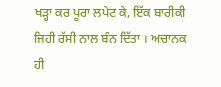ਖੜ੍ਹਾ ਕਰ ਪੂਰਾ ਲਪੇਟ ਕੇ, ਇੱਕ ਬਾਰੀਕੀ ਜਿਹੀ ਰੱਸੀ ਨਾਲ ਬੰਨ ਦਿੱਤਾ । ਅਚਾਨਕ ਹੀ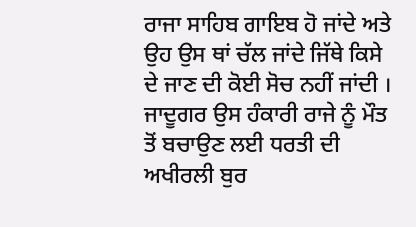ਰਾਜਾ ਸਾਹਿਬ ਗਾਇਬ ਹੋ ਜਾਂਦੇ ਅਤੇ ਉਹ ਉਸ ਥਾਂ ਚੱਲ ਜਾਂਦੇ ਜਿੱਥੇ ਕਿਸੇ ਦੇ ਜਾਣ ਦੀ ਕੋਈ ਸੋਚ ਨਹੀਂ ਜਾਂਦੀ ।
ਜਾਦੂਗਰ ਉਸ ਹੰਕਾਰੀ ਰਾਜੇ ਨੂੰ ਮੌਤ ਤੋਂ ਬਚਾਉਣ ਲਈ ਧਰਤੀ ਦੀ ਅਖੀਰਲੀ ਬੁਰ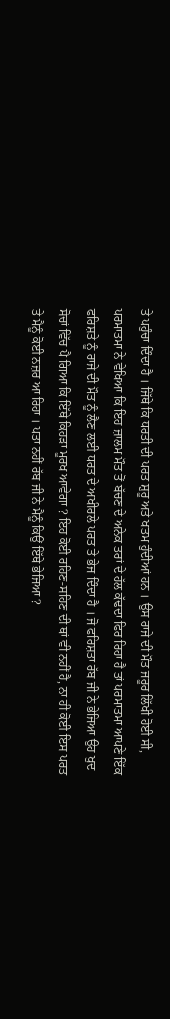ਤੇ ਪਹੁੰਚਾ ਦਿੰਦਾ ਹੈ । ਜਿੱਥੇ ਕਿ ਧਰਤੀ ਦੀ ਪਰਤ ਸ਼ੁਰੂ ਅਤੇ ਖਤਮ ਹੁੰਦੀਆਂ ਹਨ । ਉਸ ਰਾਜੇ ਦੀ ਮੌਤ ਜਰੂਰ ਲਿੱਖੀ ਹੋਈ ਸੀ, ਪਰਮਾਤਮਾ ਨੇ ਵੇਖਿਆ ਕਿ ਇਹ ਜ਼ਾਲਮ ਮੌਤ ਤੋਂ ਬੱਚਣ ਦੇ ਅਨੇਕ ਤਰਾਂ ਦੇ ਹੱਲ ਕੱਢਦਾ ਫਿਰ ਰਿਹਾ ਹੈ ਤਾਂ ਪਰਮਾਤਮਾ ਆਪਣੇ ਇੱਕ ਫਰਿਸ਼ਤੇ ਨੂੰ ਰਾਜੇ ਦੀ ਮੌਤ ਨੂੰ ਲੈਣ ਲਈ ਧਰਤ ਦੇ ਅਖੀਰਲੇ ਪਰਤ ਤੇ ਭੇਜ ਦਿੰਦਾ ਹੈ । ਜੋ ਫਰਿਸ਼ਤਾ ਰੱਬ ਜੀ ਨੇ ਭੇਜਿਆ ਉਹ ਖੁਦ ਸੋਚਾਂ ਵਿੱਚ ਪੈ ਗਿਆ ਕਿ ਇੱਥੇ ਕਿਹੜਾ ਮੂਰਖ ਆਵੇਗਾ ? ਇਹ ਕੋਈ ਰਹਿਣ-ਸਹਿਣ ਦੀ ਥਾਂ ਵੀ ਨਹੀਂ ਹੈ, ਨਾ ਹੀ ਕੋਈ ਇਸ ਪਰਤ ਤੇ ਮੈਨੂੰ ਕੋਈ ਨਜ਼ਰ ਆ ਰਿਹਾ । ਪਤਾ ਨਹੀਂ ਰੱਬ ਜੀ ਨੇ ਮੈਨੂੰ ਕਿਉਂ ਇੱਥੇ ਭੇਜਿਆ ?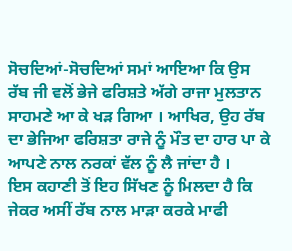ਸੋਚਦਿਆਂ-ਸੋਚਦਿਆਂ ਸਮਾਂ ਆਇਆ ਕਿ ਉਸ ਰੱਬ ਜੀ ਵਲੋਂ ਭੇਜੇ ਫਰਿਸ਼ਤੇ ਅੱਗੇ ਰਾਜਾ ਮੁਲਤਾਨ ਸਾਹਮਣੇ ਆ ਕੇ ਖੜ ਗਿਆ । ਆਖਿਰ, ਉਹ ਰੱਬ ਦਾ ਭੇਜਿਆ ਫਰਿਸ਼ਤਾ ਰਾਜੇ ਨੂੰ ਮੌਤ ਦਾ ਹਾਰ ਪਾ ਕੇ ਆਪਣੇ ਨਾਲ ਨਰਕਾਂ ਵੱਲ ਨੂੰ ਲੈ ਜਾਂਦਾ ਹੈ ।
ਇਸ ਕਹਾਣੀ ਤੋਂ ਇਹ ਸਿੱਖਣ ਨੂੰ ਮਿਲਦਾ ਹੈ ਕਿ ਜੇਕਰ ਅਸੀਂ ਰੱਬ ਨਾਲ ਮਾੜਾ ਕਰਕੇ ਮਾਫੀ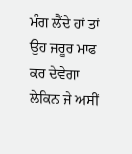ਮੰਗ ਲੈਂਦੇ ਹਾਂ ਤਾਂ ਉਹ ਜਰੂਰ ਮਾਫ ਕਰ ਦੇਵੇਗਾ ਲੇਕਿਨ ਜੇ ਅਸੀਂ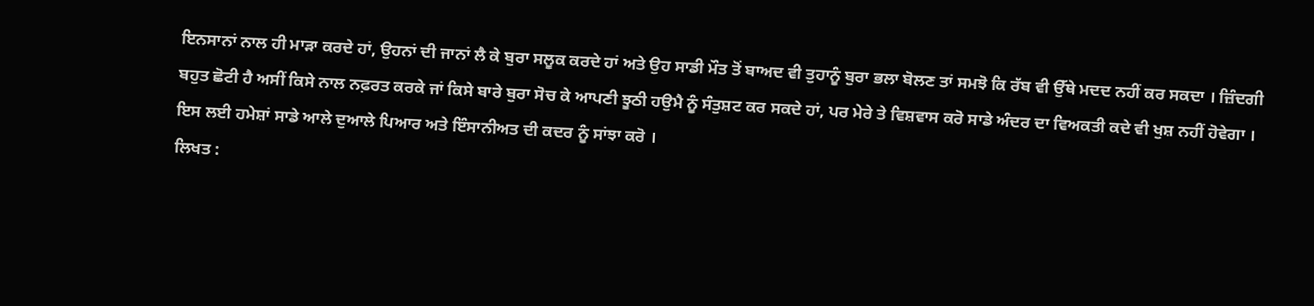ਇਨਸਾਨਾਂ ਨਾਲ ਹੀ ਮਾੜਾ ਕਰਦੇ ਹਾਂ, ਉਹਨਾਂ ਦੀ ਜਾਨਾਂ ਲੈ ਕੇ ਬੁਰਾ ਸਲੂਕ ਕਰਦੇ ਹਾਂ ਅਤੇ ਉਹ ਸਾਡੀ ਮੌਤ ਤੋਂ ਬਾਅਦ ਵੀ ਤੁਹਾਨੂੰ ਬੁਰਾ ਭਲਾ ਬੋਲਣ ਤਾਂ ਸਮਝੋ ਕਿ ਰੱਬ ਵੀ ਉੱਥੇ ਮਦਦ ਨਹੀਂ ਕਰ ਸਕਦਾ । ਜ਼ਿੰਦਗੀ ਬਹੁਤ ਛੋਟੀ ਹੈ ਅਸੀਂ ਕਿਸੇ ਨਾਲ ਨਫ਼ਰਤ ਕਰਕੇ ਜਾਂ ਕਿਸੇ ਬਾਰੇ ਬੁਰਾ ਸੋਚ ਕੇ ਆਪਣੀ ਝੂਠੀ ਹਉਮੈ ਨੂੰ ਸੰਤੁਸ਼ਟ ਕਰ ਸਕਦੇ ਹਾਂ, ਪਰ ਮੇਰੇ ਤੇ ਵਿਸ਼ਵਾਸ ਕਰੋ ਸਾਡੇ ਅੰਦਰ ਦਾ ਵਿਅਕਤੀ ਕਦੇ ਵੀ ਖੁਸ਼ ਨਹੀਂ ਹੋਵੇਗਾ । ਇਸ ਲਈ ਹਮੇਸ਼ਾਂ ਸਾਡੇ ਆਲੇ ਦੁਆਲੇ ਪਿਆਰ ਅਤੇ ਇੰਸਾਨੀਅਤ ਦੀ ਕਦਰ ਨੂੰ ਸਾਂਝਾ ਕਰੋ ।
ਲਿਖਤ :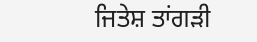ਜਿਤੇਸ਼ ਤਾਂਗੜੀ